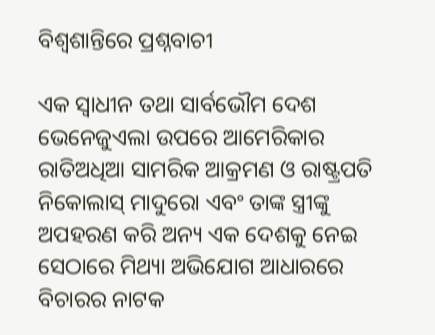ବିଶ୍ୱଶାନ୍ତିରେ ପ୍ରଶ୍ନବାଚୀ

ଏକ ସ୍ବାଧୀନ ତଥା ସାର୍ବଭୌମ ଦେଶ ଭେନେଜୁଏଲା ଉପରେ ଆମେରିକାର ରାତିଅଧିଆ ସାମରିକ ଆକ୍ରମଣ ଓ ରାଷ୍ଟ୍ରପତି ନିକୋଲାସ୍‌ ମାଦୁରୋ ଏବଂ ତାଙ୍କ ସ୍ତ୍ରୀଙ୍କୁ ଅପହରଣ କରି ଅନ୍ୟ ଏକ ଦେଶକୁ ନେଇ ସେଠାରେ ମିଥ୍ୟା ଅଭିଯୋଗ ଆଧାରରେ ବିଚାରର ନାଟକ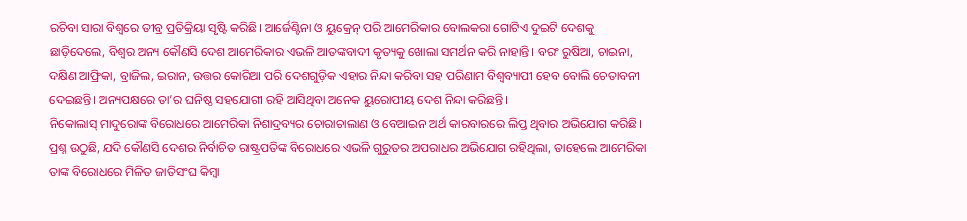ରଚିବା ସାରା ବିଶ୍ୱରେ ତୀବ୍ର ପ୍ରତିକ୍ରିୟା ସୃଷ୍ଟି କରିଛି। ଆର୍ଜେଣ୍ଟିନା ଓ ୟୁକ୍ରେନ୍‌ ପରି ଆମେରିକାର ବୋଲକରା ଗୋଟିଏ ଦୁଇଟି ଦେଶକୁ ଛାଡ଼ିଦେଲେ, ବିଶ୍ୱର ଅନ୍ୟ କୌଣସି ଦେଶ ଆମେରିକାର ଏଭଳି ଆତଙ୍କବାଦୀ କୃତ୍ୟକୁ ଖୋଲା ସମର୍ଥନ କରି ନାହାନ୍ତି। ବରଂ ରୁଷିଆ, ଚାଇନା, ଦକ୍ଷିଣ ଆଫ୍ରିକା, ବ୍ରାଜିଲ, ଇରାନ, ଉତ୍ତର କୋରିଆ ପରି ଦେଶଗୁଡ଼ିକ ଏହାର ନିନ୍ଦା କରିବା ସହ ପରିଣାମ ବିଶ୍ୱବ୍ୟାପୀ ହେବ ବୋଲି ଚେତାବନୀ ଦେଇଛନ୍ତି। ଅନ୍ୟପକ୍ଷରେ ତା’ର ଘନିଷ୍ଠ ସହଯୋଗୀ ରହି ଆସିଥିବା ଅନେକ ୟୁରୋପୀୟ ଦେଶ ନିନ୍ଦା କରିଛନ୍ତି।
ନିକୋଲାସ୍‌ ମାଦୁରୋଙ୍କ ବିରୋଧରେ ଆମେରିକା ନିଶାଦ୍ରବ୍ୟର ଚୋରାଚାଲାଣ ଓ ବେଆଇନ ଅର୍ଥ କାରବାରରେ ଲିପ୍ତ ଥିବାର ଅଭିଯୋଗ କରିଛି। ପ୍ରଶ୍ନ ଉଠୁଛି, ଯଦି କୌଣସି ଦେଶର ନିର୍ବାଚିତ ରାଷ୍ଟ୍ରପତିଙ୍କ ବିରୋଧରେ ଏଭଳି ଗୁରୁତର ଅପରାଧର ଅଭିଯୋଗ ରହିଥିଲା, ତାହେଲେ ଆମେରିକା ତାଙ୍କ ବିରୋଧରେ ମିଳିତ ଜାତିସଂଘ କିମ୍ବା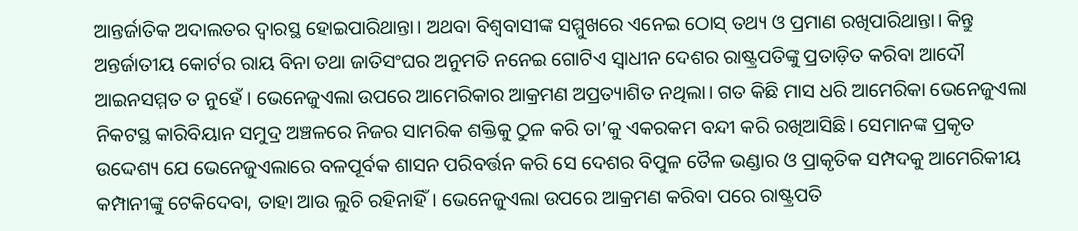ଆନ୍ତର୍ଜାତିକ ଅଦାଲତର ଦ୍ୱାରସ୍ଥ ହୋଇପାରିଥାନ୍ତା। ଅଥବା ବିଶ୍ୱବାସୀଙ୍କ ସମ୍ମୁଖରେ ଏନେଇ ଠୋସ୍‌ ତଥ୍ୟ ଓ ପ୍ରମାଣ ରଖିପାରିଥାନ୍ତା। କିନ୍ତୁ ଅନ୍ତର୍ଜାତୀୟ କୋର୍ଟର ରାୟ ବିନା ତଥା ଜାତିସଂଘର ଅନୁମତି ନନେଇ ଗୋଟିଏ ସ୍ବାଧୀନ ଦେଶର ରାଷ୍ଟ୍ରପତିଙ୍କୁ ପ୍ରତାଡ଼ିତ କରିବା ଆଦୌ ଆଇନସମ୍ମତ ତ ନୁହେଁ । ଭେନେଜୁଏଲା ଉପରେ ଆମେରିକାର ଆକ୍ରମଣ ଅପ୍ରତ୍ୟାଶିତ ନଥିଲା। ଗତ କିଛି ମାସ ଧରି ଆମେରିକା ଭେନେଜୁଏଲା ନିକଟସ୍ଥ କାରିବିୟାନ ସମୁଦ୍ର ଅଞ୍ଚଳରେ ନିଜର ସାମରିକ ଶକ୍ତିକୁ ଠୁଳ କରି ତା’କୁ ଏକରକମ ବନ୍ଦୀ କରି ରଖିଆସିଛି। ସେମାନଙ୍କ ପ୍ରକୃତ ଉଦ୍ଦେଶ୍ୟ ଯେ ଭେନେଜୁଏଲାରେ ବଳପୂର୍ବକ ଶାସନ ପରିବର୍ତ୍ତନ କରି ସେ ଦେଶର ବିପୁଳ ତୈଳ ଭଣ୍ଡାର ଓ ପ୍ରାକୃତିକ ସମ୍ପଦକୁ ଆମେରିକୀୟ କମ୍ପାନୀଙ୍କୁ ଟେକିଦେବା, ତାହା ଆଉ ଲୁଚି ରହିନାହିଁ। ଭେନେଜୁଏଲା ଉପରେ ଆକ୍ରମଣ କରିବା ପରେ ରାଷ୍ଟ୍ରପତି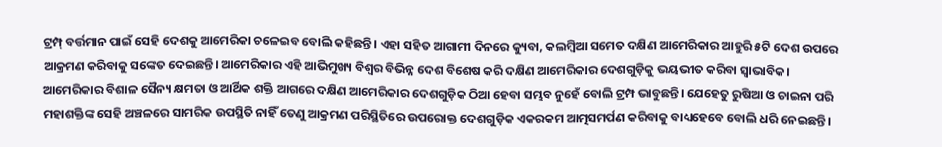ଟ୍ରମ୍ପ୍‌ ବର୍ତ୍ତମାନ ପାଇଁ ସେହି ଦେଶକୁ ଆମେରିକା ଚଳେଇବ ବୋଲି କହିଛନ୍ତି। ଏହା ସହିତ ଆଗାମୀ ଦିନରେ କ୍ୟୁବା, କଲମ୍ବିଆ ସମେତ ଦକ୍ଷିଣ ଆମେରିକାର ଆହୁରି ୫ଟି ଦେଶ ଉପରେ ଆକ୍ରମଣ କରିବାକୁ ସଙ୍କେତ ଦେଇଛନ୍ତି। ଆମେରିକାର ଏହି ଆଭିମୁଖ୍ୟ ବିଶ୍ୱର ବିଭିନ୍ନ ଦେଶ ବିଶେଷ କରି ଦକ୍ଷିଣ ଆମେରିକାର ଦେଶଗୁଡ଼ିକୁ ଭୟଭୀତ କରିବା ସ୍ବାଭାବିକ।
ଆମେରିକାର ବିଶାଳ ସୈନ୍ୟ କ୍ଷମତା ଓ ଆର୍ଥିକ ଶକ୍ତି ଆଗରେ ଦକ୍ଷିଣ ଆମେରିକାର ଦେଶଗୁଡ଼ିକ ଠିଆ ହେବା ସମ୍ଭବ ନୁହେଁ ବୋଲି ଟ୍ରମ୍ପ ଭାବୁଛନ୍ତି। ଯେହେତୁ ରୁଷିଆ ଓ ଚାଇନା ପରି ମହାଶକ୍ତିଙ୍କ ସେହି ଅଞ୍ଚଳରେ ସାମରିକ ଉପସ୍ଥିତି ନାହିଁ ତେଣୁ ଆକ୍ରମଣ ପରିସ୍ଥିତିରେ ଉପରୋକ୍ତ ଦେଶଗୁଡ଼ିକ ଏକରକମ ଆତ୍ମସମର୍ପଣ କରିବାକୁ ବାଧ୍ୟହେବେ ବୋଲି ଧରି ନେଇଛନ୍ତି।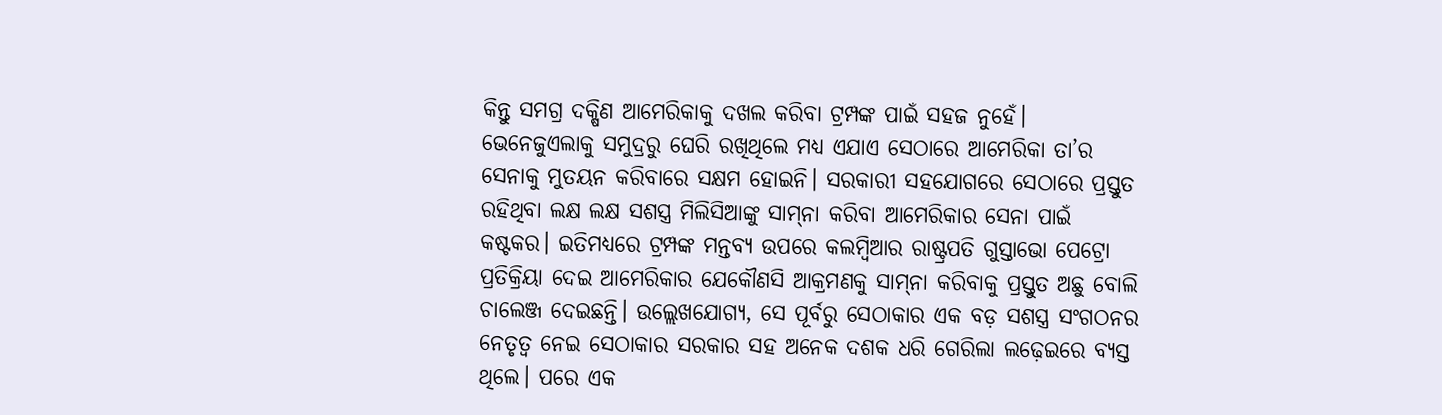କିନ୍ତୁ ସମଗ୍ର ଦକ୍ଷିଣ ଆମେରିକାକୁ ଦଖଲ କରିବା ଟ୍ରମ୍ପଙ୍କ ପାଇଁ ସହଜ ନୁହେଁ। ଭେନେଜୁଏଲାକୁ ସମୁଦ୍ରରୁ ଘେରି ରଖିଥିଲେ ମଧ୍ୟ ଏଯାଏ ସେଠାରେ ଆମେରିକା ତା’ର ସେନାକୁ ମୁତୟନ କରିବାରେ ସକ୍ଷମ ହୋଇନି। ସରକାରୀ ସହଯୋଗରେ ସେଠାରେ ପ୍ରସ୍ତୁତ ରହିଥିବା ଲକ୍ଷ ଲକ୍ଷ ସଶସ୍ତ୍ର ମିଲିସିଆଙ୍କୁ ସାମ୍‌ନା କରିବା ଆମେରିକାର ସେନା ପାଇଁ କଷ୍ଟକର। ଇତିମଧ୍ୟରେ ଟ୍ରମ୍ପଙ୍କ ମନ୍ତବ୍ୟ ଉପରେ କଲମ୍ବିଆର ରାଷ୍ଟ୍ରପତି ଗୁସ୍ତାଭୋ ପେଟ୍ରୋ ପ୍ରତିକ୍ରିୟା ଦେଇ ଆମେରିକାର ଯେକୌଣସି ଆକ୍ରମଣକୁ ସାମ୍‌ନା କରିବାକୁ ପ୍ରସ୍ତୁତ ଅଛୁ ବୋଲି ଚାଲେଞ୍ଜ ଦେଇଛନ୍ତି। ଉଲ୍ଲେଖଯୋଗ୍ୟ, ସେ ପୂର୍ବରୁ ସେଠାକାର ଏକ ବଡ଼ ସଶସ୍ତ୍ର ସଂଗଠନର ନେତୃତ୍ୱ ନେଇ ସେଠାକାର ସରକାର ସହ ଅନେକ ଦଶକ ଧରି ଗେରିଲା ଲଢ଼େଇରେ ବ୍ୟସ୍ତ ଥିଲେ। ପରେ ଏକ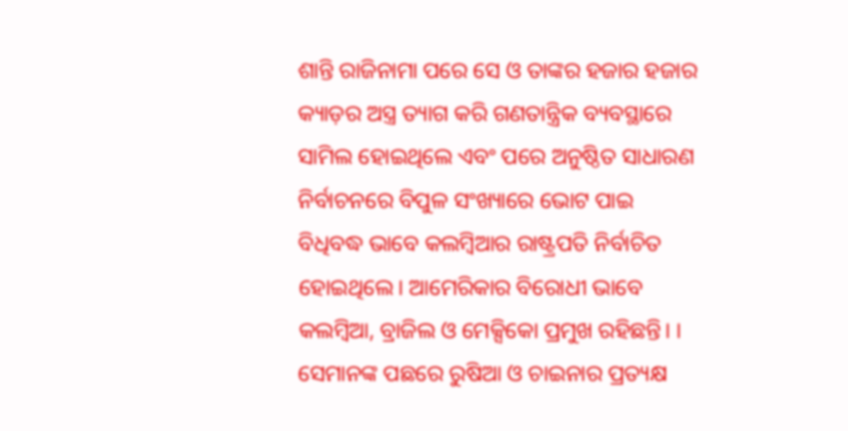ଶାନ୍ତି ରାଜିନାମା ପରେ ସେ ଓ ତାଙ୍କର ହଜାର ହଜାର କ୍ୟାଡ଼ର ଅସ୍ତ୍ର ତ୍ୟାଗ କରି ଗଣତାନ୍ତ୍ରିକ ବ୍ୟବସ୍ଥାରେ ସାମିଲ ହୋଇଥିଲେ ଏବଂ ପରେ ଅନୁଷ୍ଠିତ ସାଧାରଣ ନିର୍ବାଚନରେ ବିପୁଳ ସଂଖ୍ୟାରେ ଭୋଟ ପାଇ ବିଧିବଦ୍ଧ ଭାବେ କଲମ୍ବିଆର ରାଷ୍ଟ୍ରପତି ନିର୍ବାଚିତ ହୋଇଥିଲେ। ଆମେରିକାର ବିରୋଧୀ ଭାବେ କଲମ୍ବିଆ, ବ୍ରାଜିଲ ଓ ମେକ୍ସିକୋ ପ୍ରମୁଖ ରହିଛନ୍ତି। । ସେମାନଙ୍କ ପଛରେ ରୁଷିଆ ଓ ଚାଇନାର ପ୍ରତ୍ୟକ୍ଷ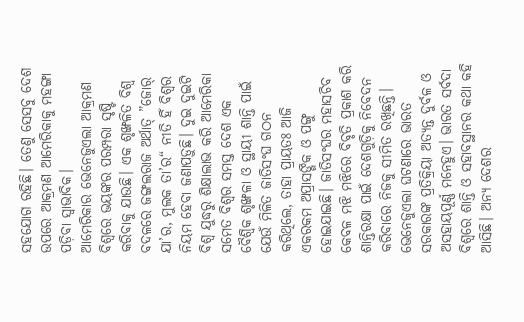ସହଯୋଗ ରହିଛି। ତେଣୁ ସେସବୁ ଦେଶ ଉପରେ ଆକ୍ରମଣ ଆମେରିକାକୁ ମହଙ୍ଗା ପଡ଼ିବା ସ୍ବାଭାବିକ।
ଆମେରିକାର ଭେନେଜୁଏଲା ଆକ୍ରମଣ ବିଶ୍ୱରେ ଭୟଙ୍କର ପରମ୍ପରା ସୃଷ୍ଟି କରିବାକୁ ଯାଉଛି। ଏକ ଶୃଙ୍ଖଳିତ ବିଶ୍ୱ ବଦଳରେ ଜଙ୍ଗଲରାଜ ଅର୍ଥାତ୍‌ ”ଜୋର୍‌ ଯା’ର, ମୁଲକ ତା’ର“ ନୀତି ହିଁ ବିଶ୍ୱର ନିୟମ ହେବା ଜଣାପଡ଼ୁଛି। ଦୁଇ ଦୁଇଟି ବିଶ୍ୱ ଯୁଦ୍ଧରୁ ଶିକ୍ଷାଲାଭ କରି ଆମେରିକା ସମେତ ବିଶ୍ୱର ସମସ୍ତ ଦେଶ ଏକ ବୈଶ୍ୱିକ ଶୃଙ୍ଖଳା ଓ ସ୍ଥାୟୀ ଶାନ୍ତି ପାଇଁ ଯେଉଁ ମିଳିତ ଜାତିସଂଘ ଗଠନ କରିଥିଲେ, ତାହା ପ୍ରାୟତଃ ଆଜି ଏକରକମ ଅପ୍ରାସଙ୍ଗିକ ଓ ପଙ୍ଗୁ ହୋଇଯାଇଛି। ଜାତିସଂଘର ମହାସଚିବ କେବଳ ମଝି ମଝିରେ ବିବୃତି ପ୍ରକାଶ କରି ଶାନ୍ତିରକ୍ଷା ପାଇଁ ଦେଶଗୁଡ଼ିକୁ ନିବେଦନ କରିବାରେ ନିଜକୁ ସୀମିତ ରଖିଛନ୍ତି।
ଭେନେଜୁଏଲା ଘଟଣାରେ ଭାରତ ସରକାରଙ୍କ ପ୍ରତିକ୍ରିୟା ଅତ୍ୟନ୍ତ ଦୁର୍ବଳ ଓ ଅସହାୟପୂର୍ଣ୍ଣ ମନେହୁଏ। ଭାରତ ସର୍ବଦା ବିଶ୍ୱରେ ଶାନ୍ତି ଓ ସହାବସ୍ଥାନର କଥା କହି ଆସିଛି। ଅନ୍ୟ ଦେଶର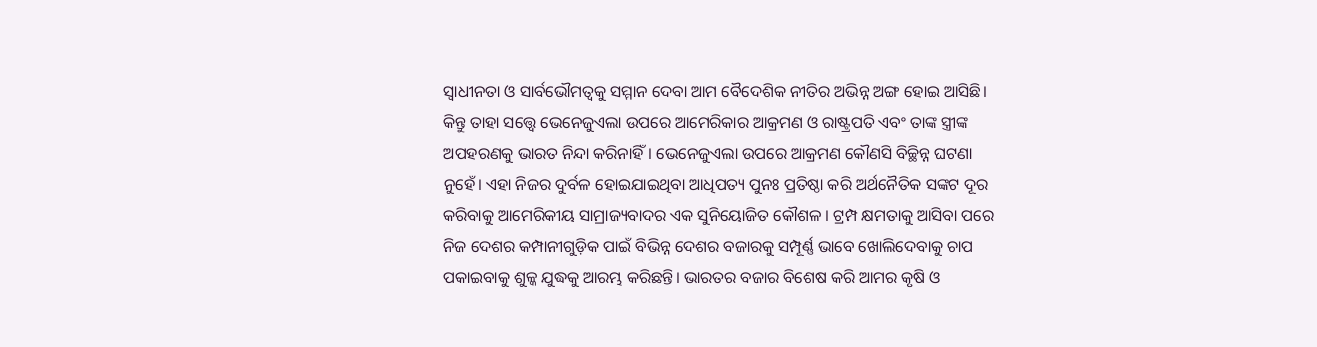ସ୍ବାଧୀନତା ଓ ସାର୍ବଭୌମତ୍ୱକୁ ସମ୍ମାନ ଦେବା ଆମ ବୈଦେଶିକ ନୀତିର ଅଭିନ୍ନ ଅଙ୍ଗ ହୋଇ ଆସିଛି। କିନ୍ତୁ ତାହା ସତ୍ତ୍ୱେ ଭେନେଜୁଏଲା ଉପରେ ଆମେରିକାର ଆକ୍ରମଣ ଓ ରାଷ୍ଟ୍ରପତି ଏବଂ ତାଙ୍କ ସ୍ତ୍ରୀଙ୍କ ଅପହରଣକୁ ଭାରତ ନିନ୍ଦା କରିନାହିଁ। ଭେନେଜୁଏଲା ଉପରେ ଆକ୍ରମଣ କୌଣସି ବିଚ୍ଛିନ୍ନ ଘଟଣା ନୁହେଁ। ଏହା ନିଜର ଦୁର୍ବଳ ହୋଇଯାଇଥିବା ଆଧିପତ୍ୟ ପୁନଃ ପ୍ରତିଷ୍ଠା କରି ଅର୍ଥନୈତିକ ସଙ୍କଟ ଦୂର କରିବାକୁ ଆମେରିକୀୟ ସାମ୍ରାଜ୍ୟବାଦର ଏକ ସୁନିୟୋଜିତ କୌଶଳ । ଟ୍ରମ୍ପ କ୍ଷମତାକୁ ଆସିବା ପରେ ନିଜ ଦେଶର କମ୍ପାନୀଗୁଡ଼ିକ ପାଇଁ ବିଭିନ୍ନ ଦେଶର ବଜାରକୁ ସମ୍ପୂର୍ଣ୍ଣ ଭାବେ ଖୋଲିଦେବାକୁ ଚାପ ପକାଇବାକୁ ଶୁଳ୍କ ଯୁଦ୍ଧକୁ ଆରମ୍ଭ କରିଛନ୍ତି। ଭାରତର ବଜାର ବିଶେଷ କରି ଆମର କୃଷି ଓ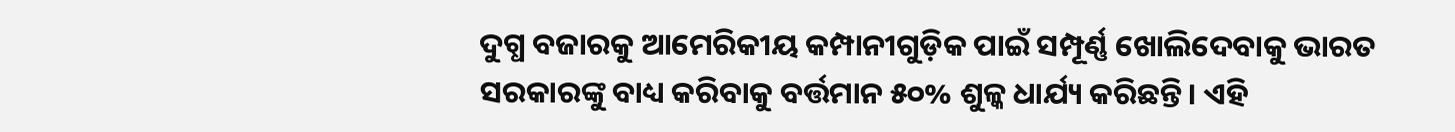ଦୁଗ୍ଧ ବଜାରକୁ ଆମେରିକୀୟ କମ୍ପାନୀଗୁଡ଼ିକ ପାଇଁ ସମ୍ପୂର୍ଣ୍ଣ ଖୋଲିଦେବାକୁ ଭାରତ ସରକାରଙ୍କୁ ବାଧ୍ୟ କରିବାକୁ ବର୍ତ୍ତମାନ ୫୦% ଶୁଳ୍କ ଧାର୍ଯ୍ୟ କରିଛନ୍ତି। ଏହି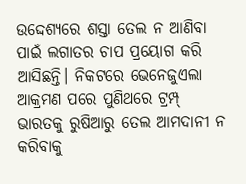ଉଦ୍ଦେଶ୍ୟରେ ଶସ୍ତା ତେଲ ନ ଆଣିବା ପାଇଁ ଲଗାତର ଚାପ ପ୍ରୟୋଗ କରି ଆସିଛନ୍ତି। ନିକଟରେ ଭେନେଜୁଏଲା ଆକ୍ରମଣ ପରେ ପୁଣିଥରେ ଟ୍ରମ୍ପ୍‌ ଭାରତକୁ ରୁଷିଆରୁ ତେଲ ଆମଦାନୀ ନ କରିବାକୁ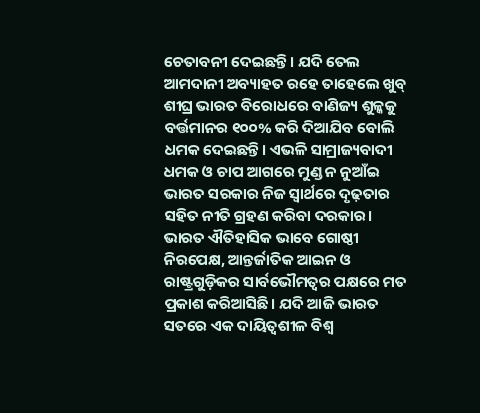ଚେତାବନୀ ଦେଇଛନ୍ତି। ଯଦି ତେଲ ଆମଦାନୀ ଅବ୍ୟାହତ ରହେ ତାହେଲେ ଖୁବ୍‌ ଶୀଘ୍ର ଭାରତ ବିରୋଧରେ ବାଣିଜ୍ୟ ଶୁଳ୍କକୁ ବର୍ତ୍ତମାନର ୧୦୦% କରି ଦିଆଯିବ ବୋଲି ଧମକ ଦେଇଛନ୍ତି। ଏଭଳି ସାମ୍ରାଜ୍ୟବାଦୀ ଧମକ ଓ ଚାପ ଆଗରେ ମୁଣ୍ଡ ନ ନୁଆଁଇ ଭାରତ ସରକାର ନିଜ ସ୍ବାର୍ଥରେ ଦୃଢ଼ତାର ସହିତ ନୀତି ଗ୍ରହଣ କରିବା ଦରକାର।
ଭାରତ ଐତିହାସିକ ଭାବେ ଗୋଷ୍ଠୀ ନିରପେକ୍ଷ, ଆନ୍ତର୍ଜାତିକ ଆଇନ ଓ ରାଷ୍ଟ୍ରଗୁଡ଼ିକର ସାର୍ବଭୌମତ୍ୱର ପକ୍ଷରେ ମତ ପ୍ରକାଶ କରିଆସିଛି। ଯଦି ଆଜି ଭାରତ ସତରେ ଏକ ଦାୟିତ୍ୱଶୀଳ ବିଶ୍ୱ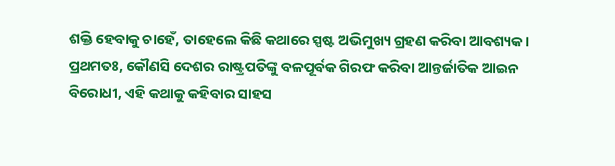ଶକ୍ତି ହେବାକୁ ଚାହେଁ, ତାହେଲେ କିଛି କଥାରେ ସ୍ପଷ୍ଟ ଅଭିମୁଖ୍ୟ ଗ୍ରହଣ କରିବା ଆବଶ୍ୟକ। ପ୍ରଥମତଃ, କୌଣସି ଦେଶର ରାଷ୍ଟ୍ରପତିଙ୍କୁ ବଳପୂର୍ବକ ଗିରଫ କରିବା ଆନ୍ତର୍ଜାତିକ ଆଇନ ବିରୋଧୀ, ଏହି କଥାକୁ କହିବାର ସାହସ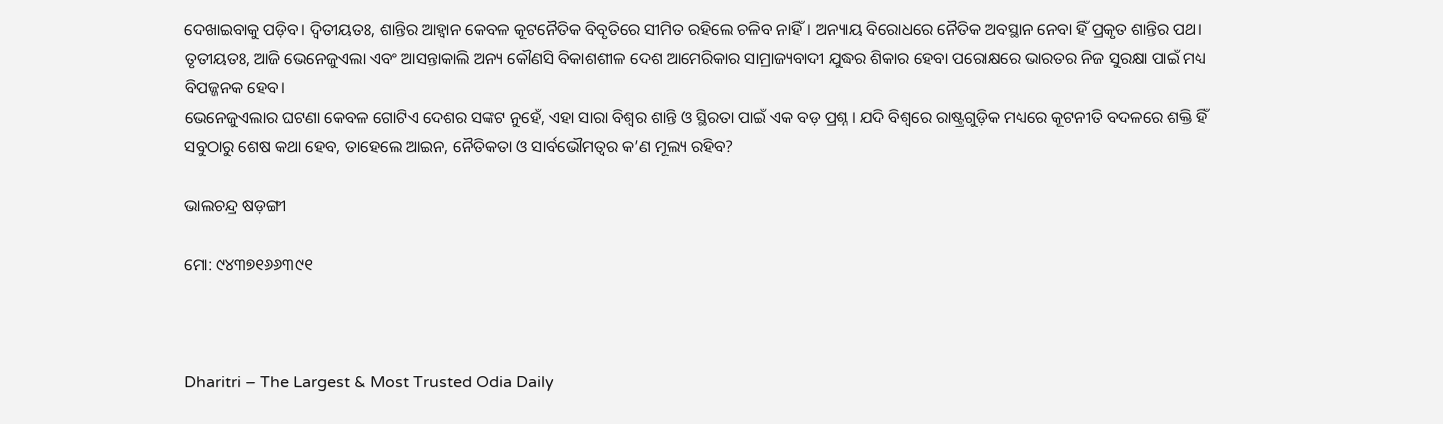ଦେଖାଇବାକୁ ପଡ଼ିବ। ଦ୍ୱିତୀୟତଃ, ଶାନ୍ତିର ଆହ୍ବାନ କେବଳ କୂଟନୈତିକ ବିବୃତିରେ ସୀମିତ ରହିଲେ ଚଳିବ ନାହିଁ। ଅନ୍ୟାୟ ବିରୋଧରେ ନୈତିକ ଅବସ୍ଥାନ ନେବା ହିଁ ପ୍ରକୃତ ଶାନ୍ତିର ପଥ। ତୃତୀୟତଃ, ଆଜି ଭେନେଜୁଏଲା ଏବଂ ଆସନ୍ତାକାଲି ଅନ୍ୟ କୌଣସି ବିକାଶଶୀଳ ଦେଶ ଆମେରିକାର ସାମ୍ରାଜ୍ୟବାଦୀ ଯୁଦ୍ଧର ଶିକାର ହେବା ପରୋକ୍ଷରେ ଭାରତର ନିଜ ସୁରକ୍ଷା ପାଇଁ ମଧ୍ୟ ବିପଜ୍ଜନକ ହେବ।
ଭେନେଜୁଏଲାର ଘଟଣା କେବଳ ଗୋଟିଏ ଦେଶର ସଙ୍କଟ ନୁହେଁ, ଏହା ସାରା ବିଶ୍ୱର ଶାନ୍ତି ଓ ସ୍ଥିରତା ପାଇଁ ଏକ ବଡ଼ ପ୍ରଶ୍ନ । ଯଦି ବିଶ୍ୱରେ ରାଷ୍ଟ୍ରଗୁଡ଼ିକ ମଧ୍ୟରେ କୂଟନୀତି ବଦଳରେ ଶକ୍ତି ହିଁ ସବୁଠାରୁ ଶେଷ କଥା ହେବ, ତାହେଲେ ଆଇନ, ନୈତିକତା ଓ ସାର୍ବଭୌମତ୍ୱର କ’ଣ ମୂଲ୍ୟ ରହିବ?

ଭାଲଚନ୍ଦ୍ର ଷଡ଼ଙ୍ଗୀ

ମୋ: ୯୪୩୭୧୬୬୩୯୧



Dharitri – The Largest & Most Trusted Odia Daily